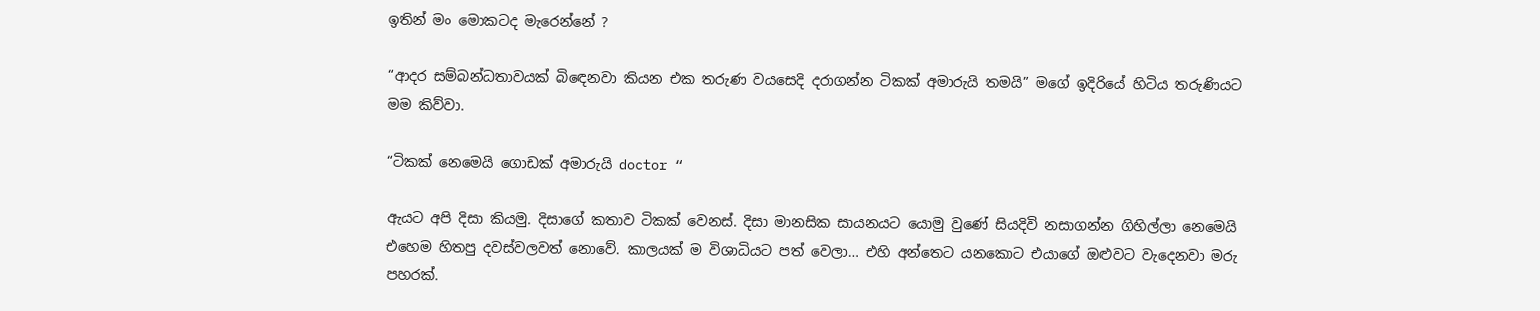ඉතින් මං මොකටද මැරෙන්නේ ?

“ආදර සම්බන්ධතාවයක් බිඳෙනවා කියන එක තරුණ වයසෙදි දරාගන්න ටිකක් අමාරුයි තමයි” මගේ ඉදිරියේ හිටිය තරුණියට මම කිව්වා.

“ටිකක් නෙමෙයි ගොඩක් අමාරුයි doctor “

ඇයට අපි දිසා කියමු. දිසාගේ කතාව ටිකක් වෙනස්. දිසා මානසික සායනයට යොමු වුණේ සියදිවි නසාගන්න ගිහිල්ලා නෙමෙයි එහෙම හිතපු දවස්වලවත් නොවේ. කාලයක් ම විශාධියට පත් වෙලා… එහි අන්තෙට යනකොට එයාගේ ඔළුවට වැදෙනවා මරු පහරක්.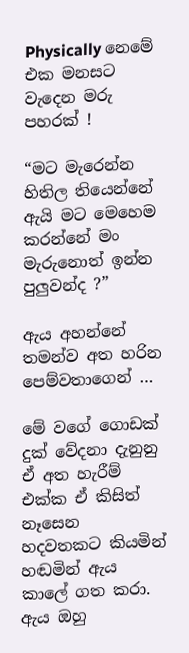Physically නෙමේ එක මනසට වැදෙන මරු පහරක් !

“මට මැරෙන්න හිතිල තියෙන්නේ ඇයි මට මෙහෙම කරන්නේ මං මැරුනොත් ඉන්න පුලුවන්ද ?”

ඇය අහන්නේ තමන්ව අත හරින පෙම්වතාගෙන් …

මේ වගේ ගොඩක් දුක් වේදනා දැනුනු ඒ අත හැරීම් එක්ක ඒ කිසිත් නෑසෙන හදවතකට කියමින් හඬමින් ඇය කාලේ ගත කරා. ඇය ඔහු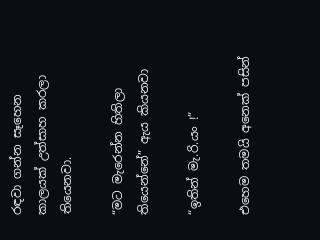රඳවා ගන්න සෑහෙන කාලයක් උත්සාහ කරලා තියෙනවා.

“මට මැරෙන්න හිතිලා තියෙන්නේ” ඇය කියනවා

“ඉතින් මැ.රි.යං !”

එහෙම තමයි අනෙක් පසින්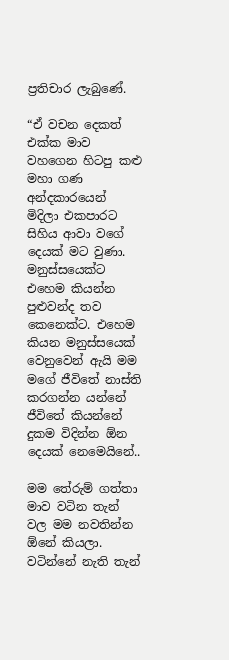ප්‍රතිචාර ලැබුණේ.

“ඒ වචන දෙකත් එක්ක මාව වහගෙන හිටපු කළු මහා ගණ අන්දකාරයෙන් මිදිලා එකපාරට සිහිය ආවා වගේ දෙයක් මට වුණා. මනුස්සයෙක්ට එහෙම කියන්න පුළුවන්ද තව කෙනෙක්ට. එහෙම කියන මනුස්සයෙක් වෙනුවෙන් ඇයි මම මගේ ජීවිතේ නාස්ති කරගන්න යන්නේ ජීවිතේ කියන්නේ දුකම විදින්න ඕන දෙයක් නෙමෙයිනේ..

මම තේරුම් ගත්තා මාව වටින තැන් වල මම නවතින්න ඕනේ කියලා. වටින්නේ නැති තැන්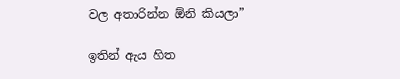වල අතාරින්න ඕනි කියලා”

ඉතින් ඇය හිත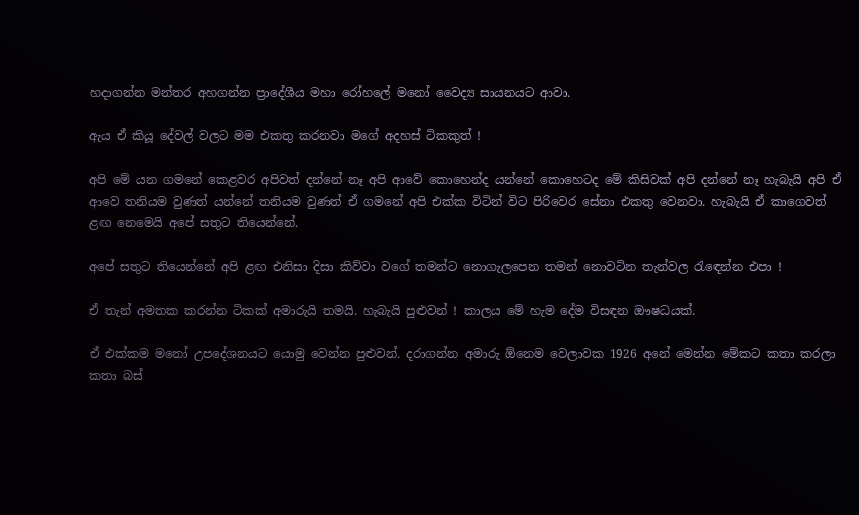හදාගන්න මන්තර අහගන්න ප්‍රාදේශීය මහා රෝහලේ මනෝ වෛද්‍ය සායනයට ආවා.

ඇය ඒ කියූ දේවල් වලට මම එකතු කරනවා මගේ අදහස් ටිකකුත් !

අපි මේ යන ගමනේ කෙළවර අපිවත් දන්නේ නෑ අපි ආවේ කොහෙන්ද යන්නේ කොහෙටද මේ කිසිවක් අපි දන්නේ නෑ හැබැයි අපි ඒ ආවෙ තනියම වුණත් යන්නේ තනියම වුණත් ඒ ගමනේ අපි එක්ක විටින් විට පිරිවෙර සේනා එකතු වෙනවා. හැබැයි ඒ කාගෙවත් ළඟ නෙමෙයි අපේ සතුට තියෙන්නේ.

අපේ සතුට තියෙන්නේ අපි ළඟ එනිසා දිසා කිව්වා වගේ තමන්ට නොගැලපෙන තමන් නොවටින තැන්වල රැඳෙන්න එපා !

ඒ තැන් අමතක කරන්න ටිකක් අමාරුයි තමයි. හැබැයි පුළුවන් ! කාලය මේ හැම දේම විසඳන ඖෂධයක්.

ඒ එක්කම මනෝ උපදේශනයට යොමු වෙන්න පුළුවන්. දරාගන්න අමාරු ඕනෙම වෙලාවක 1926 අනේ මෙන්න මේකට කතා කරලා කතා බස්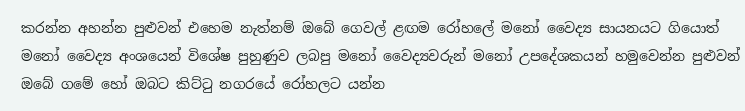කරන්න අහන්න පුළුවන් එහෙම නැත්නම් ඔබේ ගෙවල් ළඟම රෝහලේ මනෝ වෛද්‍ය සායනයට ගියොත් මනෝ වෛද්‍ය අංශයෙන් විශේෂ පුහුණුව ලබපු මනෝ වෛද්‍යවරුන් මනෝ උපදේශකයන් හමුවෙන්න පුළුවන් ඔබේ ගමේ හෝ ඔබට කිට්ටු නගරයේ රෝහලට යන්න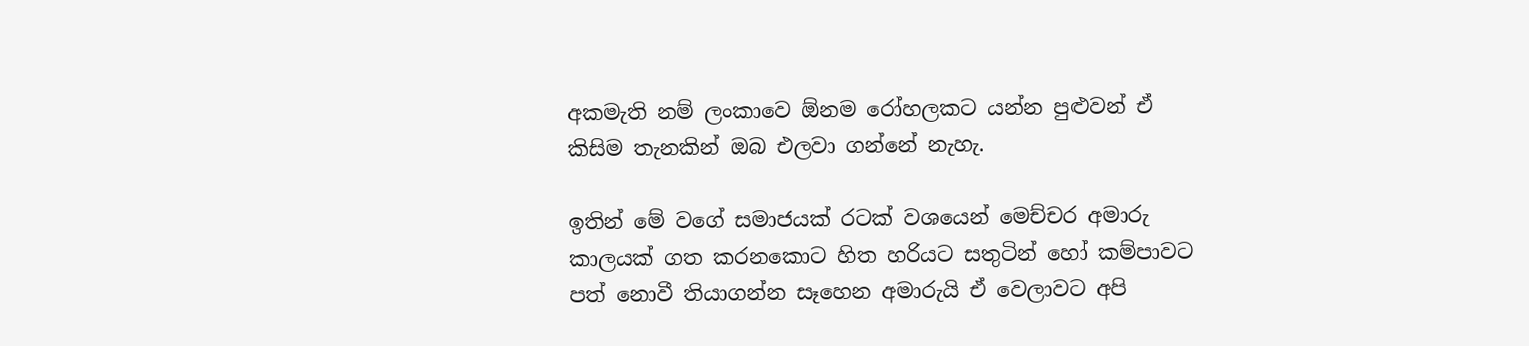අකමැති නම් ලංකාවෙ ඕනම රෝහලකට යන්න පුළුවන් ඒ කිසිම තැනකින් ඔබ එලවා ගන්නේ නැහැ.

ඉතින් මේ වගේ සමාජයක් රටක් වශයෙන් මෙච්චර අමාරු කාලයක් ගත කරනකොට හිත හරියට සතුටින් හෝ කම්පාවට පත් නොවී තියාගන්න සෑහෙන අමාරුයි ඒ වෙලාවට අපි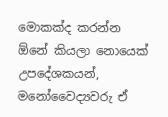මොකක්ද කරන්න ඕනේ කියලා නොයෙක් උපදේශකයන්, මනෝවෛද්‍යවරු ඒ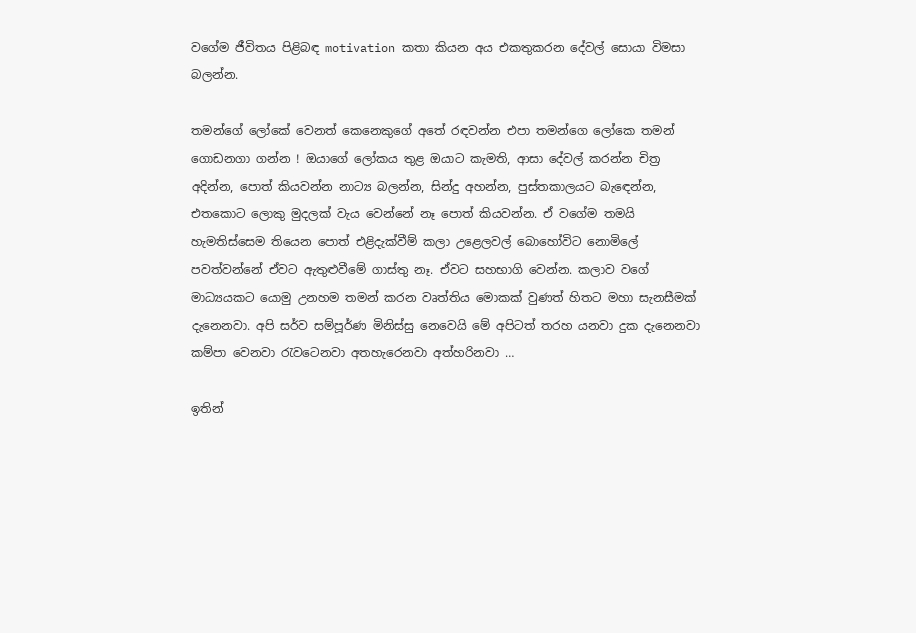වගේම ජීවිතය පිළිබඳ motivation කතා කියන අය එකතුකරන දේවල් සොයා විමසා බලන්න.

තමන්ගේ ලෝකේ වෙනත් කෙනෙකුගේ අතේ රඳවන්න එපා තමන්ගෙ ලෝකෙ තමන් ගොඩනගා ගන්න ! ඔයාගේ ලෝකය තුළ ඔයාට කැමති, ආසා දේවල් කරන්න චිත්‍ර අදින්න, පොත් කියවන්න නාට්‍ය බලන්න, සින්දු අහන්න, පුස්තකාලයට බැඳෙන්න, එතකොට ලොකු මුදලක් වැය වෙන්නේ නෑ පොත් කියවන්න. ඒ වගේම තමයි හැමතිස්සෙම තියෙන පොත් එළිදැක්වීම් කලා උළෙලවල් බොහෝවිට නොමිලේ පවත්වන්නේ ඒවට ඇතුළුවීමේ ගාස්තු නෑ. ඒවට සහභාගි වෙන්න. කලාව වගේ මාධ්‍යයකට යොමු උනහම තමන් කරන වෘත්තිය මොකක් වුණත් හිතට මහා සැනසීමක් දැනෙනවා. අපි සර්ව සම්පූර්ණ මිනිස්සු නෙවෙයි මේ අපිටත් තරහ යනවා දුක දැනෙනවා කම්පා වෙනවා රැවටෙනවා අතහැරෙනවා අත්හරිනවා …

ඉතින්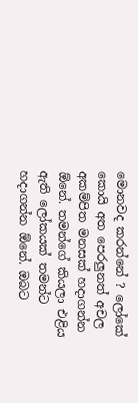මොනවද කරන්නේ ? ලෝකේ කොයි අත පෙරලුනත් අචල අකම්පිත මනසක් හදාගන්න ඕනේ. තමන්ගේ කියලා එළිය ඇති ලෝකයක් තමන්ට හදාගන්න ඕනේ. ඔබට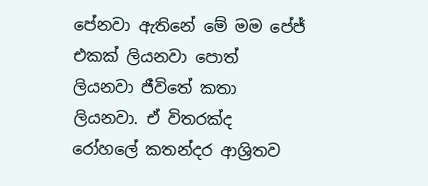පේනවා ඇතිනේ මේ මම පේජ් එකක් ලියනවා පොත් ලියනවා ජීවිතේ කතා ලියනවා. ඒ විතරක්ද රෝහලේ කතන්දර ආශ්‍රිතව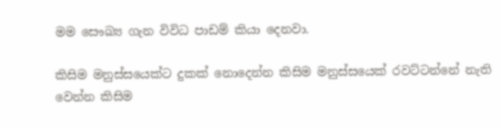මම සෞඛ්‍ය ගැන විවිධ පාඩම් කියා දෙනවා.

කිසිම මනුස්සයෙක්ට දුකක් නොදෙන්න කිසිම මනුස්සයෙක් රවට්ටන්නේ නැති වෙන්න කිසිම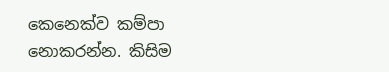කෙනෙක්ව කම්පා නොකරන්න. කිසිම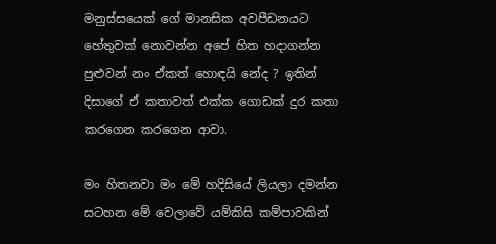මනුස්සයෙක් ගේ මානසික අවපීඩනයට හේතුවක් නොවන්න අපේ හිත හදාගන්න පුළුවන් නං ඒකත් හොඳයි නේද ? ඉතින් දිසාගේ ඒ කතාවත් එක්ක ගොඩක් දුර කතා කරගෙන කරගෙන ආවා.

මං හිතනවා මං මේ හදිසියේ ලියලා දමන්න සටහන මේ වෙලාවේ යම්කිසි කම්පාවකින්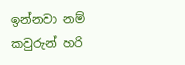ඉන්නවා නම් කවුරුන් හරි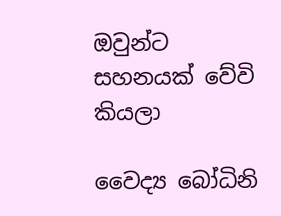ඔවුන්ට සහනයක් වේවි කියලා

වෛද්‍ය බෝධිනි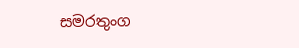සමරතුංග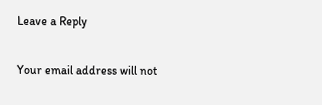Leave a Reply

Your email address will not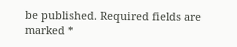be published. Required fields are marked *